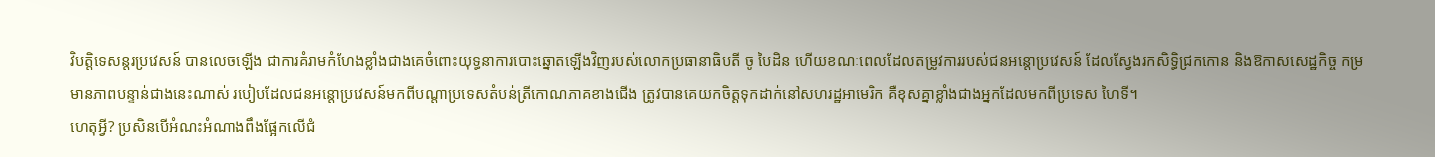វិបត្តិទេសន្តរប្រវេសន៍ បានលេចឡើង ជាការគំរាមកំហែងខ្លាំងជាងគេចំពោះយុទ្ធនាការបោះឆ្នោតឡើងវិញរបស់លោកប្រធានាធិបតី ចូ បៃដិន ហើយខណៈពេលដែលតម្រូវការរបស់ជនអន្តោប្រវេសន៍ ដែលស្វែងរកសិទ្ធិជ្រកកោន និងឱកាសសេដ្ឋកិច្ច កម្រមានភាពបន្ទាន់ជាងនេះណាស់ របៀបដែលជនអន្តោប្រវេសន៍មកពីបណ្តាប្រទេសតំបន់ត្រីកោណភាគខាងជើង ត្រូវបានគេយកចិត្តទុកដាក់នៅសហរដ្ឋអាមេរិក គឺខុសគ្នាខ្លាំងជាងអ្នកដែលមកពីប្រទេស ហៃទី។
ហេតុអ្វី? ប្រសិនបើអំណះអំណាងពឹងផ្អែកលើជំ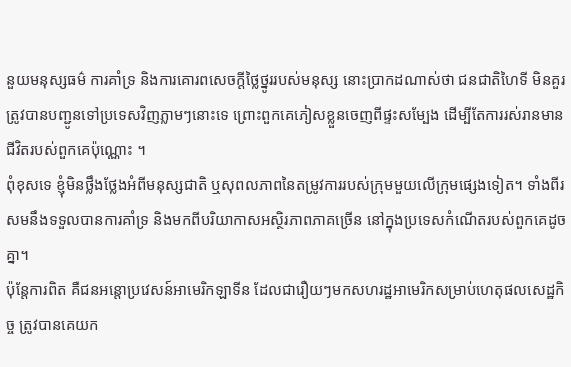នួយមនុស្សធម៌ ការគាំទ្រ និងការគោរពសេចក្តីថ្លៃថ្នូររបស់មនុស្ស នោះប្រាកដណាស់ថា ជនជាតិហៃទី មិនគួរត្រូវបានបញ្ជូនទៅប្រទេសវិញភ្លាមៗនោះទេ ព្រោះពួកគេភៀសខ្លួនចេញពីផ្ទះសម្បែង ដើម្បីតែការរស់រានមានជីវិតរបស់ពួកគេប៉ុណ្ណោះ ។
ពុំខុសទេ ខ្ញុំមិនថ្លឹងថ្លែងអំពីមនុស្សជាតិ ឬសុពលភាពនៃតម្រូវការរបស់ក្រុមមួយលើក្រុមផ្សេងទៀត។ ទាំងពីរសមនឹងទទួលបានការគាំទ្រ និងមកពីបរិយាកាសអស្ថិរភាពភាគច្រើន នៅក្នុងប្រទេសកំណើតរបស់ពួកគេដូចគ្នា។
ប៉ុន្តែការពិត គឺជនអន្តោប្រវេសន៍អាមេរិកឡាទីន ដែលជារឿយៗមកសហរដ្ឋអាមេរិកសម្រាប់ហេតុផលសេដ្ឋកិច្ច ត្រូវបានគេយក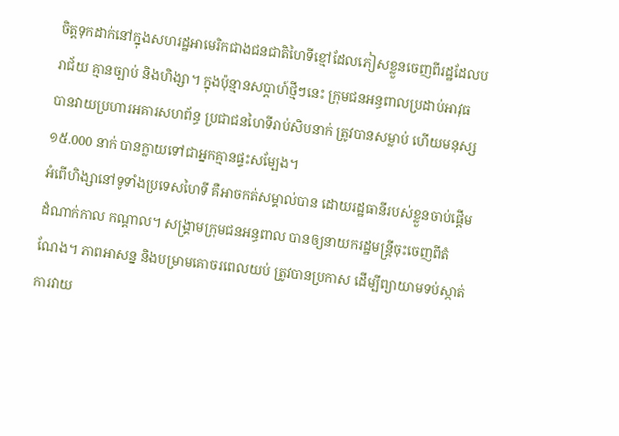ចិត្តទុកដាក់នៅក្នុងសហរដ្ឋអាមេរិកជាងជនជាតិហៃទីខ្មៅដែលភៀសខ្លួនចេញពីរដ្ឋដែលបរាជ័យ គ្មានច្បាប់ និងហិង្សា។ ក្នុងប៉ុន្មានសប្តាហ៍ថ្មីៗនេះ ក្រុមជនអន្ធពាលប្រដាប់អាវុធ បានវាយប្រហារអគារសហព័ន្ធ ប្រជាជនហៃទីរាប់សិបនាក់ ត្រូវបានសម្លាប់ ហើយមនុស្ស ១៥.000 នាក់ បានក្លាយទៅជាអ្នកគ្មានផ្ទះសម្បែង។
អំពើហិង្សានៅទូទាំងប្រទេសហៃទី គឺអាចកត់សម្គាល់បាន ដោយរដ្ឋធានីរបស់ខ្លួនចាប់ផ្តើមដំណាក់កាល កណ្តាល។ សង្គ្រាមក្រុមជនអន្ធពាល បានឲ្យនាយករដ្ឋមន្ត្រីចុះចេញពីតំណែង។ ភាពអាសន្ន និងបម្រាមគោចរពេលយប់ ត្រូវបានប្រកាស ដើម្បីព្យាយាមទប់ស្កាត់ការវាយ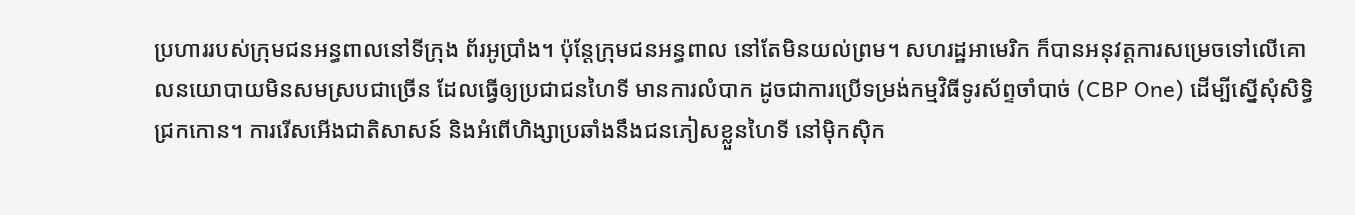ប្រហាររបស់ក្រុមជនអន្ធពាលនៅទីក្រុង ព័រអូប្រាំង។ ប៉ុន្តែក្រុមជនអន្ធពាល នៅតែមិនយល់ព្រម។ សហរដ្ឋអាមេរិក ក៏បានអនុវត្តការសម្រេចទៅលើគោលនយោបាយមិនសមស្របជាច្រើន ដែលធ្វើឲ្យប្រជាជនហៃទី មានការលំបាក ដូចជាការប្រើទម្រង់កម្មវិធីទូរស័ព្ទចាំបាច់ (CBP One) ដើម្បីស្នើសុំសិទ្ធិជ្រកកោន។ ការរើសអើងជាតិសាសន៍ និងអំពើហិង្សាប្រឆាំងនឹងជនភៀសខ្លួនហៃទី នៅម៉ិកស៊ិក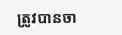ត្រូវបានចា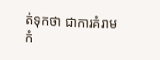ត់ទុកថា ជាការគំរាមកំ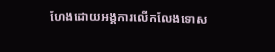ហែងដោយអង្គការលើកលែងទោស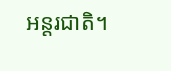អន្តរជាតិ។